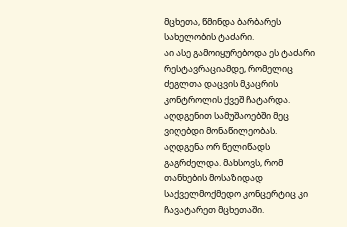მცხეთა, წმინდა ბარბარეს სახელობის ტაძარი.
აი ასე გამოიყურებოდა ეს ტაძარი რესტავრაციამდე, რომელიც ძეგლთა დაცვის მკაცრის კონტროლის ქვეშ ჩატარდა. აღდგენით სამუშაოებში მეც ვიღებდი მონაწილეობას. აღდგენა ორ წელიწადს გაგრძელდა. მახსოვს, რომ თანხების მოსაზიდად საქველმოქმედო კონცერტიც კი ჩავატარეთ მცხეთაში.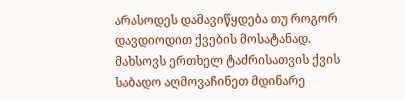არასოდეს დამავიწყდება თუ როგორ დავდიოდით ქვების მოსატანად. მახსოვს ერთხელ ტაძრისათვის ქვის საბადო აღმოვაჩინეთ მდინარე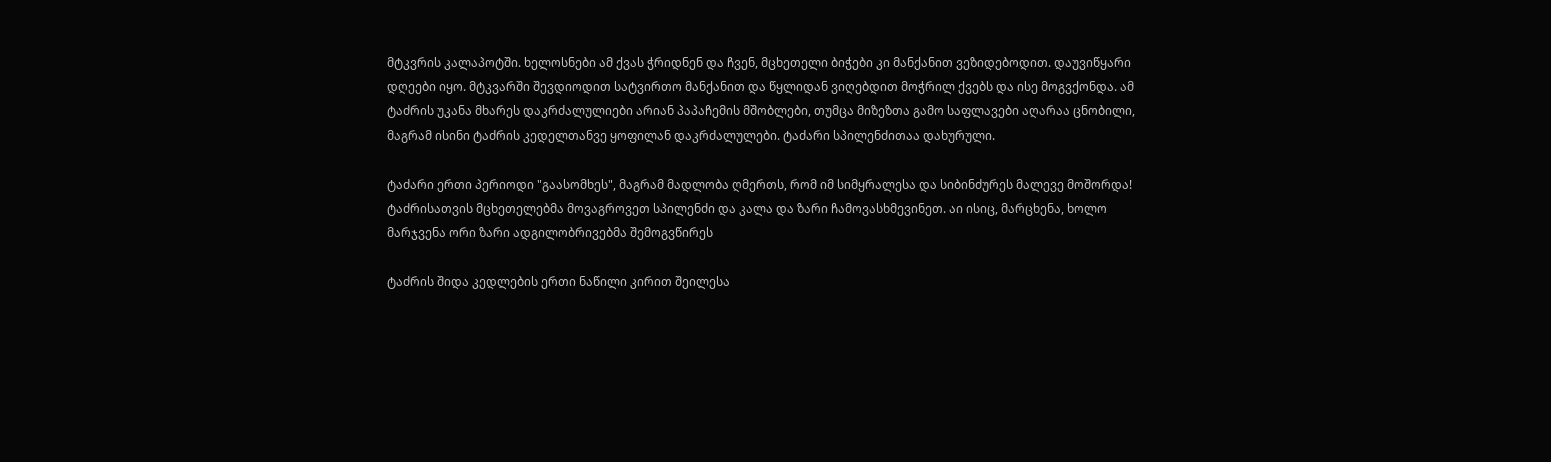მტკვრის კალაპოტში. ხელოსნები ამ ქვას ჭრიდნენ და ჩვენ, მცხეთელი ბიჭები კი მანქანით ვეზიდებოდით. დაუვიწყარი დღეები იყო. მტკვარში შევდიოდით სატვირთო მანქანით და წყლიდან ვიღებდით მოჭრილ ქვებს და ისე მოგვქონდა. ამ ტაძრის უკანა მხარეს დაკრძალულიები არიან პაპაჩემის მშობლები, თუმცა მიზეზთა გამო საფლავები აღარაა ცნობილი, მაგრამ ისინი ტაძრის კედელთანვე ყოფილან დაკრძალულები. ტაძარი სპილენძითაა დახურული.

ტაძარი ერთი პერიოდი "გაასომხეს", მაგრამ მადლობა ღმერთს, რომ იმ სიმყრალესა და სიბინძურეს მალევე მოშორდა!
ტაძრისათვის მცხეთელებმა მოვაგროვეთ სპილენძი და კალა და ზარი ჩამოვასხმევინეთ. აი ისიც, მარცხენა, ხოლო მარჯვენა ორი ზარი ადგილობრივებმა შემოგვწირეს

ტაძრის შიდა კედლების ერთი ნაწილი კირით შეილესა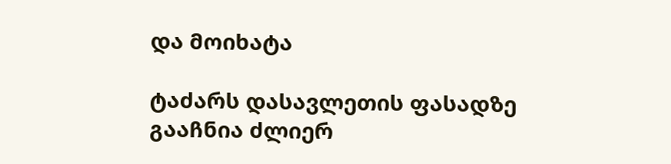და მოიხატა

ტაძარს დასავლეთის ფასადზე გააჩნია ძლიერ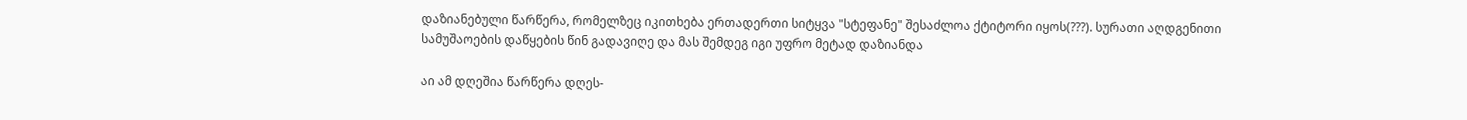დაზიანებული წარწერა, რომელზეც იკითხება ერთადერთი სიტყვა "სტეფანე" შესაძლოა ქტიტორი იყოს(???). სურათი აღდგენითი სამუშაოების დაწყების წინ გადავიღე და მას შემდეგ იგი უფრო მეტად დაზიანდა

აი ამ დღეშია წარწერა დღეს-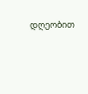დღეობით